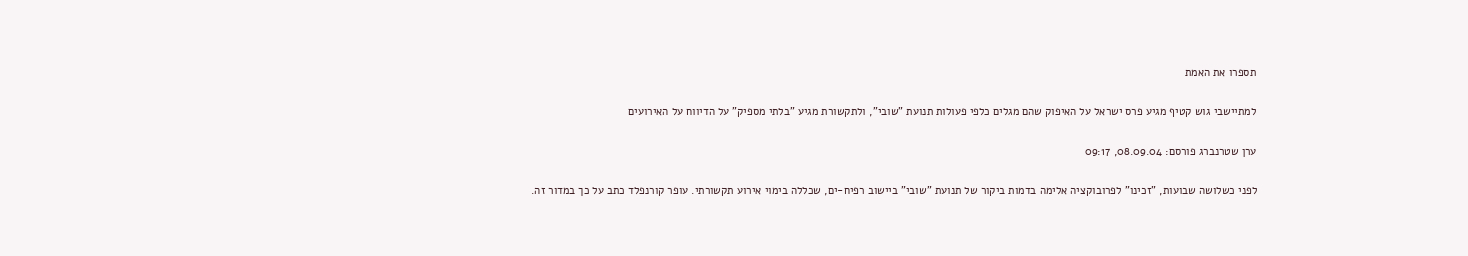תספרו את האמת

למתיישבי גוש קטיף מגיע פרס ישראל על האיפוק שהם מגלים כלפי פעולות תנועת "שובי", ולתקשורת מגיע "בלתי מספיק" על הדיווח על האירועים

ערן שטרנברג פורסם: 08.09.04, 09:17

לפני כשלושה שבועות, "זכינו" לפרובוקציה אלימה בדמות ביקור של תנועת "שובי" ביישוב רפיח-ים, שכללה בימוי אירוע תקשורתי. עופר קורנפלד כתב על כך במדור זה.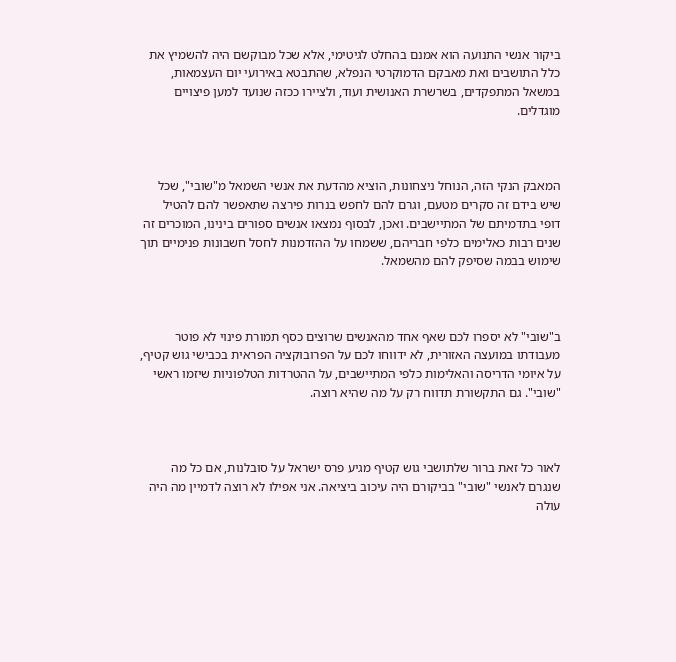ביקור אנשי התנועה הוא אמנם בהחלט לגיטימי, אלא שכל מבוקשם היה להשמיץ את כלל התושבים ואת מאבקם הדמוקרטי הנפלא, שהתבטא באירועי יום העצמאות, במשאל המתפקדים, בשרשרת האנושית ועוד, ולציירו ככזה שנועד למען פיצויים מוגדלים.



המאבק הנקי הזה, הנוחל ניצחונות, הוציא מהדעת את אנשי השמאל מ"שובי", שכל שיש בידם זה סקרים מטעם, וגרם להם לחפש בנרות פירצה שתאפשר להם להטיל דופי בתדמיתם של המתיישבים. ואכן, לבסוף נמצאו אנשים ספורים בינינו, המוכרים זה שנים רבות כאלימים כלפי חבריהם, ששמחו על ההזדמנות לחסל חשבונות פנימיים תוך שימוש בבמה שסיפק להם מהשמאל.



ב"שובי" לא יספרו לכם שאף אחד מהאנשים שרוצים כסף תמורת פינוי לא פוטר מעבודתו במועצה האזורית, לא ידווחו לכם על הפרובוקציה הפראית בכבישי גוש קטיף, על איומי הדריסה והאלימות כלפי המתיישבים, על ההטרדות הטלפוניות שיזמו ראשי "שובי". גם התקשורת תדווח רק על מה שהיא רוצה.



לאור כל זאת ברור שלתושבי גוש קטיף מגיע פרס ישראל על סובלנות, אם כל מה שנגרם לאנשי "שובי" בביקורם היה עיכוב ביציאה. אני אפילו לא רוצה לדמיין מה היה עולה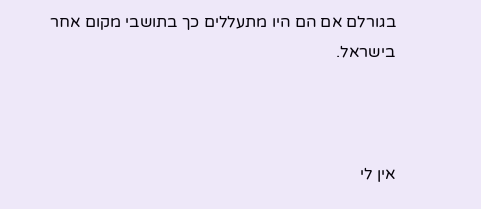בגורלם אם הם היו מתעללים כך בתושבי מקום אחר בישראל.



אין לי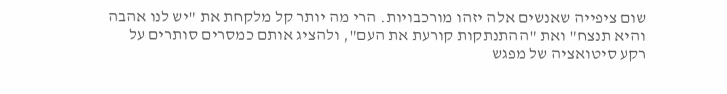שום ציפייה שאנשים אלה יזהו מורכבויות. הרי מה יותר קל מלקחת את "יש לנו אהבה והיא תנצח" ואת "ההתנתקות קורעת את העם", ולהציג אותם כמסרים סותרים על רקע סיטואציה של מפגש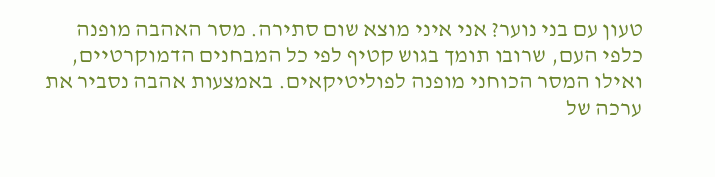טעון עם בני נוער? אני איני מוצא שום סתירה. מסר האהבה מופנה כלפי העם, שרובו תומך בגוש קטיף לפי כל המבחנים הדמוקרטיים, ואילו המסר הכוחני מופנה לפוליטיקאים. באמצעות אהבה נסביר את ערכה של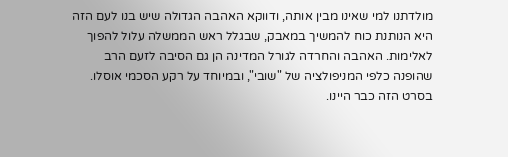מולדתנו למי שאינו מבין אותה, ודווקא האהבה הגדולה שיש בנו לעם הזה היא הנותנת כוח להמשיך במאבק, שבגלל ראש הממשלה עלול להפוך לאלימות. האהבה והחרדה לגורל המדינה הן גם הסיבה לזעם הרב שהופנה כלפי המניפולציה של "שובי", ובמיוחד על רקע הסכמי אוסלו. בסרט הזה כבר היינו.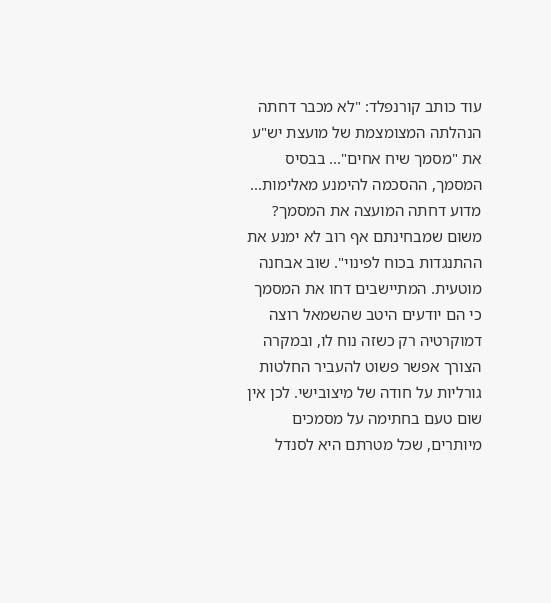עוד כותב קורנפלד: "לא מכבר דחתה הנהלתה המצומצמת של מועצת יש"ע את "מסמך שיח אחים"... בבסיס המסמך, ההסכמה להימנע מאלימות... מדוע דחתה המועצה את המסמך? משום שמבחינתם אף רוב לא ימנע את ההתנגדות בכוח לפינוי". שוב אבחנה מוטעית. המתיישבים דחו את המסמך כי הם יודעים היטב שהשמאל רוצה דמוקרטיה רק כשזה נוח לו, ובמקרה הצורך אפשר פשוט להעביר החלטות גורליות על חודה של מיצובישי. לכן אין שום טעם בחתימה על מסמכים מיותרים, שכל מטרתם היא לסנדל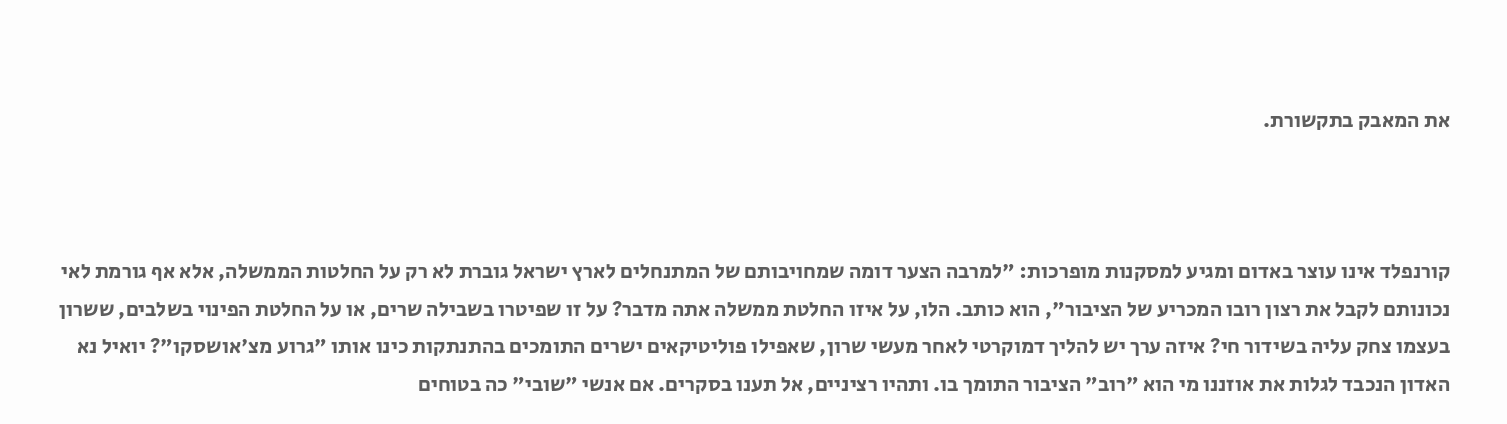את המאבק בתקשורת.



קורנפלד אינו עוצר באדום ומגיע למסקנות מופרכות: "למרבה הצער דומה שמחויבותם של המתנחלים לארץ ישראל גוברת לא רק על החלטות הממשלה, אלא אף גורמת לאי נכונותם לקבל את רצון רובו המכריע של הציבור", הוא כותב. הלו, על איזו החלטת ממשלה אתה מדבר? על זו שפיטרו בשבילה שרים, או על החלטת הפינוי בשלבים, ששרון בעצמו צחק עליה בשידור חי? איזה ערך יש להליך דמוקרטי לאחר מעשי שרון, שאפילו פוליטיקאים ישרים התומכים בהתנתקות כינו אותו "גרוע מצ'אושסקו"? יואיל נא האדון הנכבד לגלות את אוזננו מי הוא "רוב" הציבור התומך בו. ותהיו רציניים, אל תענו בסקרים. אם אנשי "שובי" כה בטוחים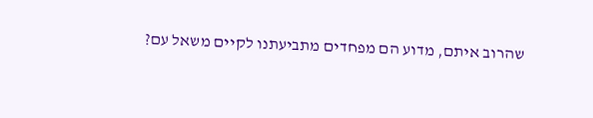שהרוב איתם, מדוע הם מפחדים מתביעתנו לקיים משאל עם?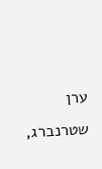ערן שטרנברג,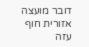דובר מועצה אזורית חוף עזה